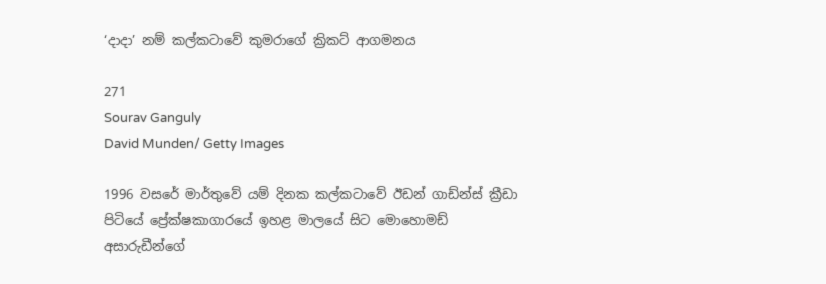‘දාදා’ නම් කල්කටාවේ කුමරාගේ ක්‍රිකට් ආගමනය

271
Sourav Ganguly
David Munden/ Getty Images

1996 වසරේ මාර්තුවේ යම් දිනක කල්කටාවේ ඊඩන් ගාඩ්න්ස් ක්‍රීඩා පිටියේ ප්‍රේක්ෂකාගාරයේ ඉහළ මාලයේ සිට මොහොමඩ් අසාරුඩීන්ගේ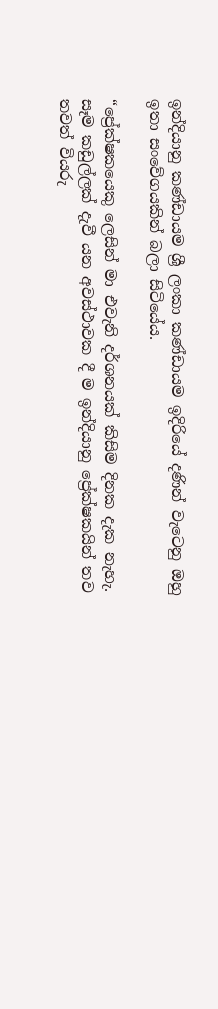ඉන්දියානු කණ්ඩායම ශ්‍රී ලංකා කණ්ඩායම ඉදිරියේ දණින් වැටෙනු ඔහු ඉතා සංවේගයකින් බලා සිටියේය.

“ප්‍රේක්ෂකයෙකු ලෙසින් මා එවැනි දර්ශනයක් කිසිම දිනක දැක නැහැ. සෑම කඩුල්ලක් දැවී යන අවස්ථාවක දී ම ඉන්දියානු ප්‍රේක්ෂකයින් තව තවත් වියරු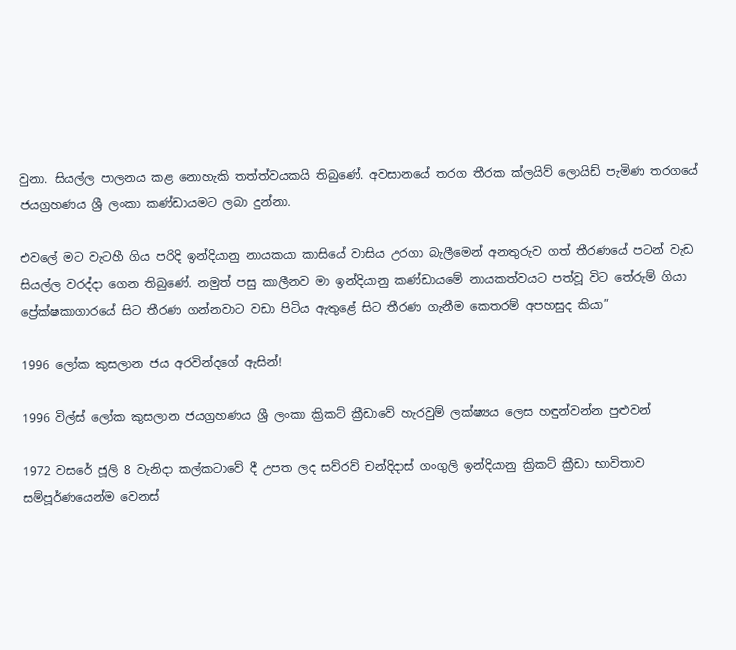වුනා. සියල්ල පාලනය කළ නොහැකි තත්ත්වයකයි තිබුණේ. අවසානයේ තරග තීරක ක්ලයිව් ලොයිඩ් පැමිණ තරගයේ ජයග්‍රහණය ශ්‍රී ලංකා කණ්ඩායමට ලබා දුන්නා.

එවලේ මට වැටහී ගිය පරිදි ඉන්දියානු නායකයා කාසියේ වාසිය උරගා බැලීමෙන් අනතුරුව ගත් තීරණයේ පටන් වැඩ සියල්ල වරද්දා ගෙන තිබුණේ. නමුත් පසු කාලීනව මා ඉන්දියානු කණ්ඩායමේ නායකත්වයට පත්වූ විට තේරුම් ගියා ප්‍රේක්ෂකාගාරයේ සිට තීරණ ගන්නවාට වඩා පිටිය ඇතුළේ සිට තීරණ ගැනීම කෙතරම් අපහසුද කියා”

1996 ලෝක කුසලාන ජය අරවින්දගේ ඇසින්!

1996 විල්ස් ලෝක කුසලාන ජයග්‍රහණය ශ්‍රී ලංකා ක්‍රිකට් ක්‍රීඩාවේ හැරවුම් ලක්ෂ්‍යය ලෙස හඳුන්වන්න පුළුවන්

1972 වසරේ ජූලි 8 වැනිදා කල්කටාවේ දී උපත ලද සව්රව් චන්දිදාස් ගංගුලි ඉන්දියානු ක්‍රිකට් ක්‍රීඩා භාවිතාව සම්පූර්ණයෙන්ම වෙනස්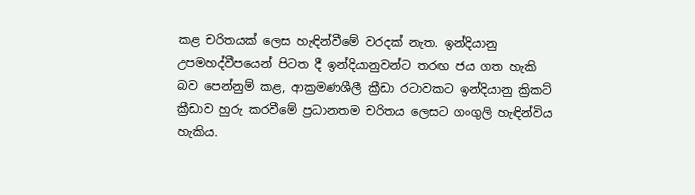කළ චරිතයක් ලෙස හැඳින්වීමේ වරදක් නැත. ඉන්දියානු උපමහද්වීපයෙන් පිටත දී ඉන්දියානුවන්ට තරඟ ජය ගත හැකි බව පෙන්නුම් කළ, ආක්‍රමණශීලී ක්‍රීඩා රටාවකට ඉන්දියානු ක්‍රිකට් ක්‍රීඩාව හුරු කරවීමේ ප්‍රධානතම චරිතය ලෙසට ගංගුලි හැඳින්විය හැකිය.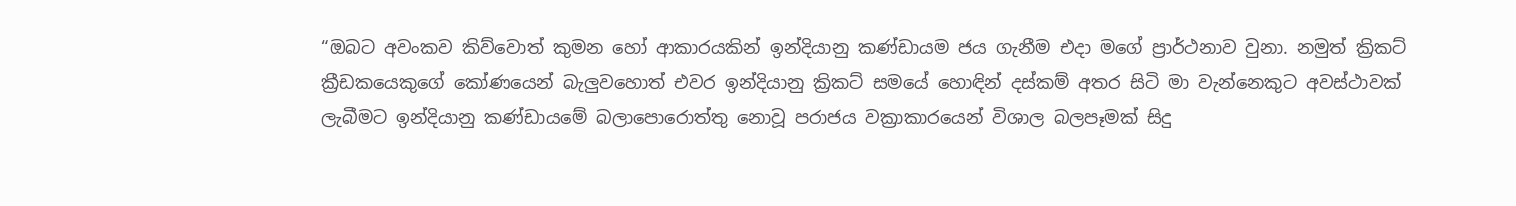“ඔබට අවංකව කිව්වොත් කුමන හෝ ආකාරයකින් ඉන්දියානු කණ්ඩායම ජය ගැනීම එදා මගේ ප්‍රාර්ථනාව වුනා. නමුත් ක්‍රිකට් ක්‍රීඩකයෙකුගේ කෝණයෙන් බැලුවහොත් එවර ඉන්දියානු ක්‍රිකට් සමයේ හොඳින් දස්කම් අතර සිටි මා වැන්නෙකුට අවස්ථාවක් ලැබීමට ඉන්දියානු කණ්ඩායමේ බලාපොරොත්තු නොවූ පරාජය වක්‍රාකාරයෙන් විශාල බලපෑමක් සිදු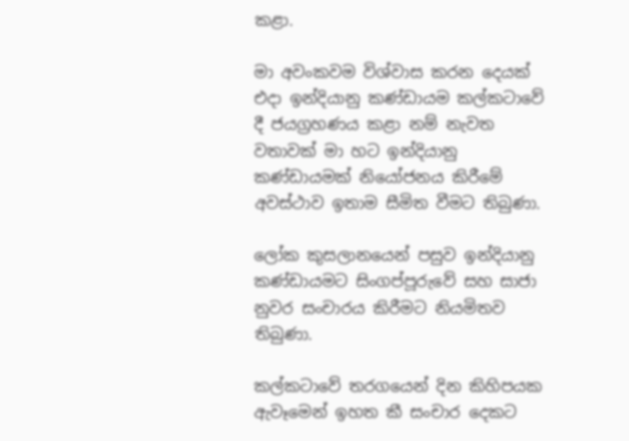කළා.

මා අවංකවම විශ්වාස කරන දෙයක් එදා ඉන්දියානු කණ්ඩායම කල්කටාවේ දී ජයග්‍රහණය කළා නම් නැවත වතාවක් මා හට ඉන්දියානු කණ්ඩායමක් නියෝජනය කිරීමේ අවස්ථාව ඉතාම සීමිත වීමට තිබුණා.

ලෝක කුසලානයෙන් පසුව ඉන්දියානු කණ්ඩායමට සිංගප්පූරුවේ සහ සාජා නුවර සංචාරය කිරීමට නියමිතව තිබුණා.

කල්කටාවේ තරගයෙන් දින කිහිපයක ඇවෑමෙන් ඉහත කී සංචාර දෙකට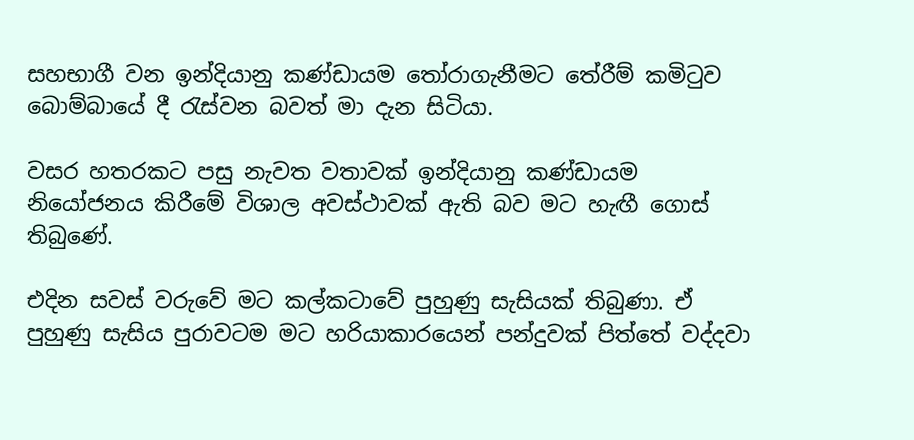සහභාගී වන ඉන්දියානු කණ්ඩායම තෝරාගැනීමට තේරීම් කමිටුව බොම්බායේ දී රැස්වන බවත් මා දැන සිටියා.

වසර හතරකට පසු නැවත වතාවක් ඉන්දියානු කණ්ඩායම නියෝජනය කිරීමේ විශාල අවස්ථාවක් ඇති බව මට හැඟී ගොස් තිබුණේ.

එදින සවස් වරුවේ මට කල්කටාවේ පුහුණු සැසියක් තිබුණා. ඒ පුහුණු සැසිය පුරාවටම මට හරියාකාරයෙන් පන්දුවක් පිත්තේ වද්දවා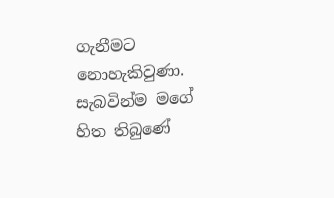ගැනීමට නොහැකිවුණා. සැබවින්ම මගේ හිත තිබුණේ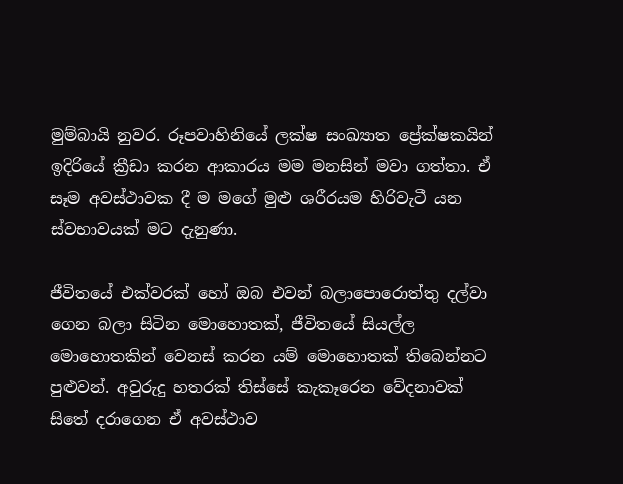මුම්බායි නුවර. රූපවාහිනියේ ලක්ෂ සංඛ්‍යාත ප්‍රේක්ෂකයින් ඉදිරියේ ක්‍රීඩා කරන ආකාරය මම මනසින් මවා ගත්තා. ඒ සෑම අවස්ථාවක දී ම මගේ මුළු ශරීරයම හිරිවැටී යන ස්වභාවයක් මට දැනුණා.

ජීවිතයේ එක්වරක් හෝ ඔබ එවන් බලාපොරොත්තු දල්වා ගෙන බලා සිටින මොහොතක්, ජීවිතයේ සියල්ල මොහොතකින් වෙනස් කරන යම් මොහොතක් තිබෙන්නට පුළුවන්. අවුරුදු හතරක් තිස්සේ කැකෑරෙන වේදනාවක් සිතේ දරාගෙන ඒ අවස්ථාව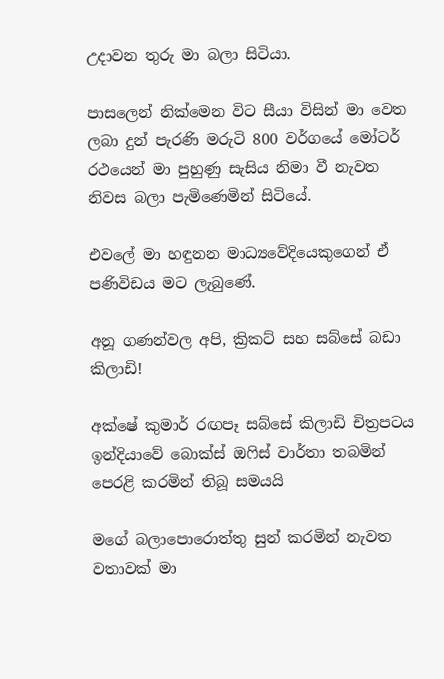උදාවන තුරු මා බලා සිටියා.

පාසලෙන් නික්මෙන විට සීයා විසින් මා වෙත ලබා දුන් පැරණි මරුටි 800 වර්ගයේ මෝටර් රථයෙන් මා පුහුණු සැසිය නිමා වී නැවත නිවස බලා පැමිණෙමින් සිටියේ.

එවලේ මා හඳුනන මාධ්‍යවේදියෙකුගෙන් ඒ පණිවිඩය මට ලැබුණේ.

අනූ ගණන්වල අපි, ක්‍රිකට් සහ සබ්සේ බඩා කිලාඩි!

අක්ෂේ කුමාර් රඟපෑ සබ්සේ කිලාඩි චිත්‍රපටය ඉන්දියාවේ බොක්ස් ඔෆිස් වාර්තා තබමින් පෙරළි කරමින් තිබූ සමයයි

මගේ බලාපොරොත්තු සුන් කරමින් නැවත වතාවක් මා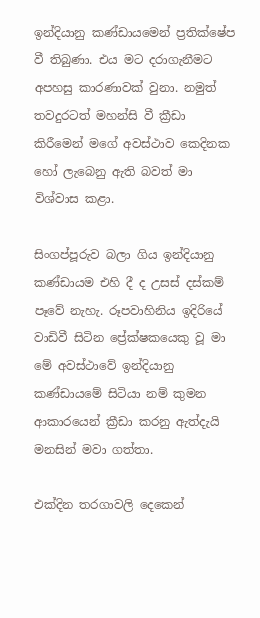ඉන්දියානු කණ්ඩායමෙන් ප්‍රතික්ෂේප වී තිබුණා. එය මට දරාගැනීමට අපහසු කාරණාවක් වුනා. නමුත් තවදුරටත් මහන්සි වී ක්‍රීඩා කිරීමෙන් මගේ අවස්ථාව කෙදිනක හෝ ලැබෙනු ඇති බවත් මා විශ්වාස කළා.

සිංගප්පූරුව බලා ගිය ඉන්දියානු කණ්ඩායම එහි දී ද උසස් දස්කම් පෑවේ නැහැ. රූපවාහිනිය ඉදිරියේ වාඩිවී සිටින ප්‍රේක්ෂකයෙකු වූ මා මේ අවස්ථාවේ ඉන්දියානු කණ්ඩායමේ සිටියා නම් කුමන ආකාරයෙන් ක්‍රීඩා කරනු ඇත්දැයි මනසින් මවා ගත්තා.

එක්දින තරගාවලි දෙකෙන්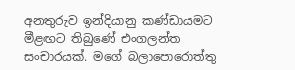අනතුරුව ඉන්දියානු කණ්ඩායමට මීළඟට තිබුණේ එංගලන්ත සංචාරයක්. මගේ බලාපොරොත්තු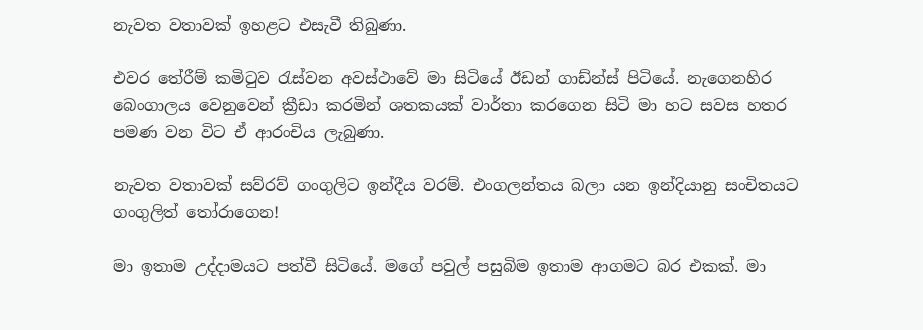නැවත වතාවක් ඉහළට එසැවී තිබුණා.

එවර තේරීම් කමිටුව රැස්වන අවස්ථාවේ මා සිටියේ ඊඩන් ගාඩ්න්ස් පිටියේ. නැගෙනහිර බෙංගාලය වෙනුවෙන් ක්‍රීඩා කරමින් ශතකයක් වාර්තා කරගෙන සිටි මා හට සවස හතර පමණ වන විට ඒ ආරංචිය ලැබුණා.

නැවත වතාවක් සව්රව් ගංගුලිට ඉන්දීය වරම්. එංගලන්තය බලා යන ඉන්දියානු සංචිතයට ගංගුලිත් තෝරාගෙන!

මා ඉතාම උද්දාමයට පත්වී සිටියේ. මගේ පවුල් පසුබිම ඉතාම ආගමට බර එකක්. මා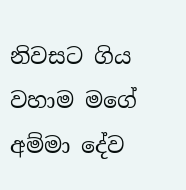නිවසට ගිය වහාම මගේ අම්මා දේව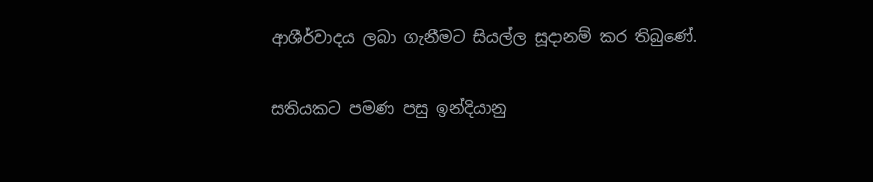ආශීර්වාදය ලබා ගැනීමට සියල්ල සූදානම් කර තිබුණේ.

සතියකට පමණ පසු ඉන්දියානු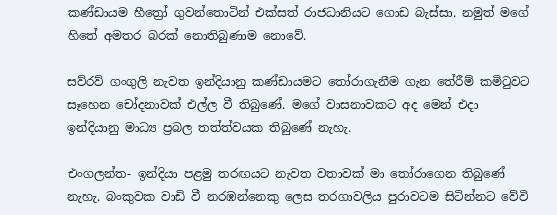කණ්ඩායම හීත්‍රෝ ගුවන්තොටින් එක්සත් රාජධානියට ගොඩ බැස්සා. නමුත් මගේ හිතේ අමතර බරක් නොතිබුණාම නොවේ.

සව්රව් ගංගුලි නැවත ඉන්දියානු කණ්ඩායමට තෝරාගැනීම ගැන තේරීම් කමිටුවට සෑහෙන චෝදනාවක් එල්ල වී තිබුණේ. මගේ වාසනාවකට අද මෙන් එදා ඉන්දියානු මාධ්‍ය ප්‍රබල තත්ත්වයක තිබුණේ නැහැ.

එංගලන්ත- ඉන්දියා පළමු තරඟයට නැවත වතාවක් මා තෝරාගෙන තිබුණේ නැහැ. බංකුවක වාඩි වී නරඹන්නෙකු ලෙස තරගාවලිය පුරාවටම සිටින්නට වේවි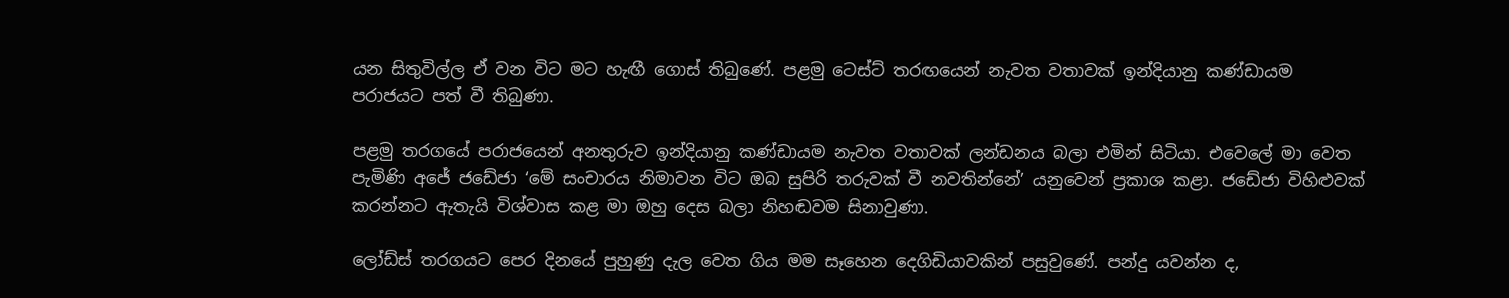යන සිතුවිල්ල ඒ වන විට මට හැඟී ගොස් තිබුණේ. පළමු ටෙස්ට් තරඟයෙන් නැවත වතාවක් ඉන්දියානු කණ්ඩායම පරාජයට පත් වී තිබුණා.

පළමු තරගයේ පරාජයෙන් අනතුරුව ඉන්දියානු කණ්ඩායම නැවත වතාවක් ලන්ඩනය බලා එමින් සිටියා. එවෙලේ මා වෙත පැමිණි අජේ ජඩේජා ‘මේ සංචාරය නිමාවන විට ඔබ සුපිරි තරුවක් වී නවතින්නේ’ යනුවෙන් ප්‍රකාශ කළා. ජඩේජා විහිළුවක් කරන්නට ඇතැයි විශ්වාස කළ මා ඔහු දෙස බලා නිහඬවම සිනාවුණා.

ලෝඩ්ස් තරගයට පෙර දිනයේ පුහුණු දැල වෙත ගිය මම සෑහෙන දෙගිඩියාවකින් පසුවුණේ. පන්දු යවන්න ද,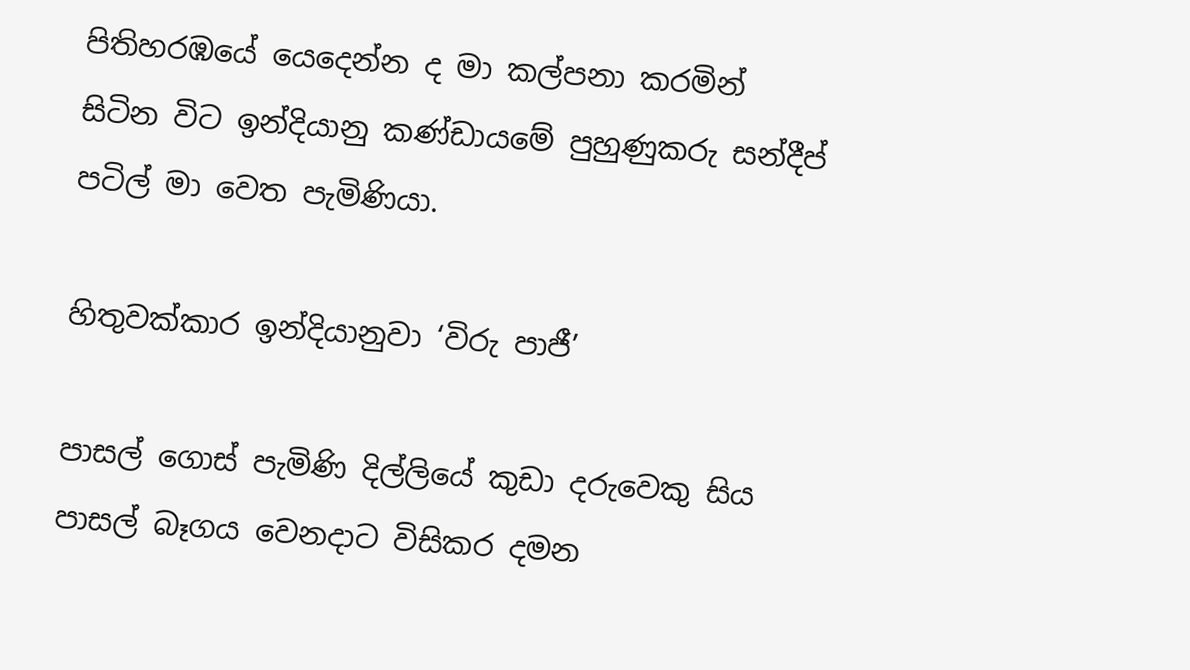පිතිහරඹයේ යෙදෙන්න ද මා කල්පනා කරමින් සිටින විට ඉන්දියානු කණ්ඩායමේ පුහුණුකරු සන්දීප් පටිල් මා වෙත පැමිණියා.

හිතුවක්කාර ඉන්දියානුවා ‘විරු පාජී’

පාසල් ගොස් පැමිණි දිල්ලියේ කුඩා දරුවෙකු සිය පාසල් බෑගය වෙනදාට විසිකර දමන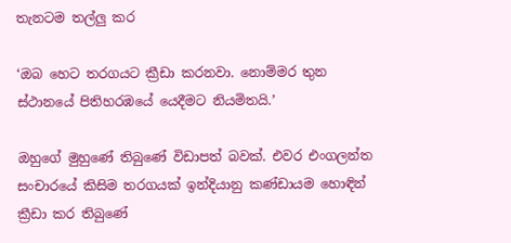තැනටම තල්ලු කර

‘ඔබ හෙට තරගයට ක්‍රීඩා කරනවා. නොම්මර තුන ස්ථානයේ පිතිහරඹයේ යෙදීමට නියමිතයි.’

ඔහුගේ මුහුණේ තිබුණේ විඩාපත් බවක්. එවර එංගලන්ත සංචාරයේ කිසිම තරගයක් ඉන්දියානු කණ්ඩායම හොඳින් ක්‍රීඩා කර තිබුණේ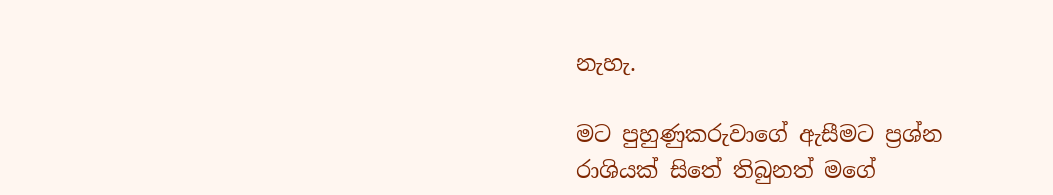නැහැ.

මට පුහුණුකරුවාගේ ඇසීමට ප්‍රශ්න රාශියක් සිතේ තිබුනත් මගේ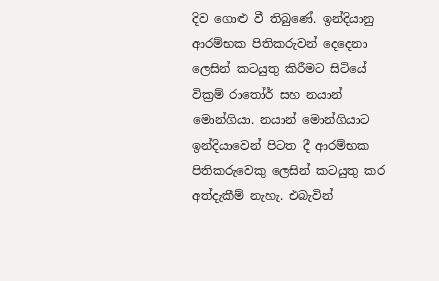දිව ගොළු වී තිබුණේ. ඉන්දියානු ආරම්භක පිතිකරුවන් දෙදෙනා ලෙසින් කටයුතු කිරීමට සිටියේ වික්‍රම් රාතෝර් සහ නයාන් මොන්ගියා. නයාන් මොන්ගියාට ඉන්දියාවෙන් පිටත දී ආරම්භක පිතිකරුවෙකු ලෙසින් කටයුතු කර අත්දැකීම් නැහැ. එබැවින්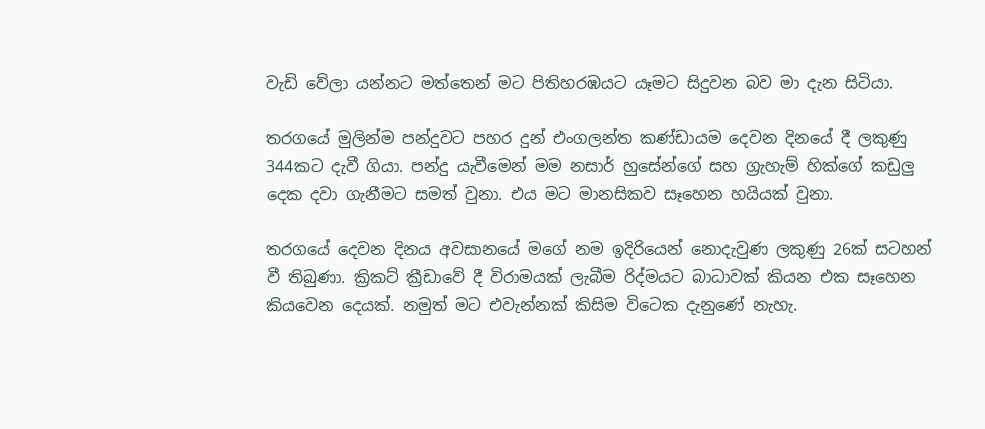වැඩි වේලා යන්නට මත්තෙන් මට පිතිහරඹයට යෑමට සිදුවන බව මා දැන සිටියා.

තරගයේ මුලින්ම පන්දුවට පහර දුන් එංගලන්ත කණ්ඩායම දෙවන දිනයේ දී ලකුණු 344කට දැවී ගියා. පන්දු යැවීමෙන් මම නසාර් හුසේන්ගේ සහ ග්‍රැහැම් හික්ගේ කඩුලු දෙක දවා ගැනීමට සමත් වුනා. එය මට මානසිකව සෑහෙන හයියක් වුනා.

තරගයේ දෙවන දිනය අවසානයේ මගේ නම ඉදිරියෙන් නොදැවුණ ලකුණු 26ක් සටහන් වී තිබුණා. ක්‍රිකට් ක්‍රීඩාවේ දී විරාමයක් ලැබීම රිද්මයට බාධාවක් කියන එක සෑහෙන කියවෙන දෙයක්. නමුත් මට එවැන්නක් කිසිම විටෙක දැනුණේ නැහැ.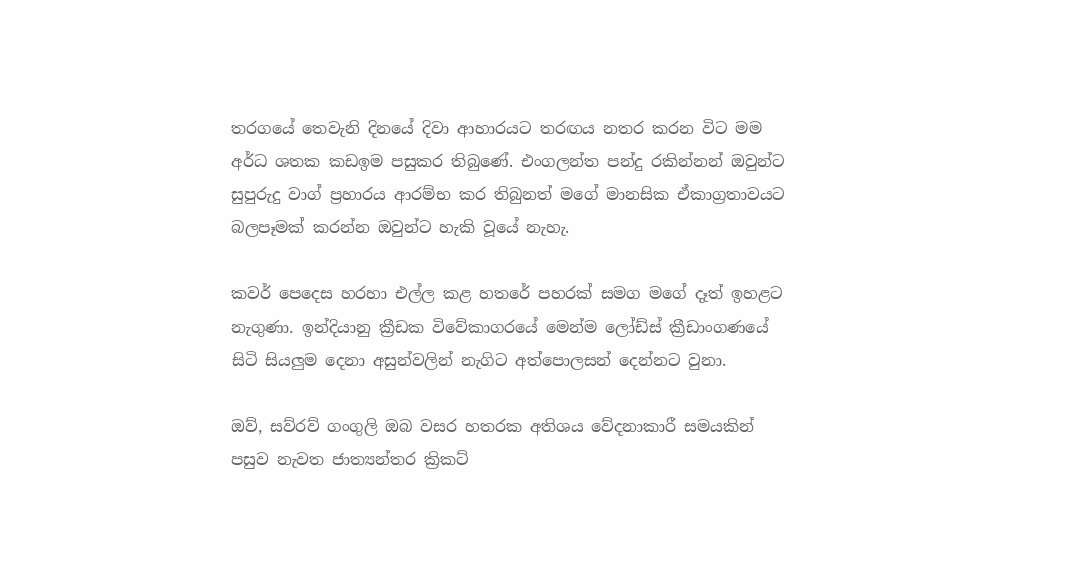තරගයේ තෙවැනි දිනයේ දිවා ආහාරයට තරඟය නතර කරන විට මම අර්ධ ශතක කඩඉම පසුකර තිබුණේ. එංගලන්ත පන්දු රකින්නන් ඔවුන්ට සුපුරුදු වාග් ප්‍රහාරය ආරම්භ කර තිබුනත් මගේ මානසික ඒකාග්‍රතාවයට බලපෑමක් කරන්න ඔවුන්ට හැකි වූයේ නැහැ.

කවර් පෙදෙස හරහා එල්ල කළ හතරේ පහරක් සමග මගේ දෑත් ඉහළට නැගුණා. ඉන්දියානු ක්‍රීඩක විවේකාගරයේ මෙන්ම ලෝඩ්ස් ක්‍රීඩාංගණයේ සිටි සියලුම දෙනා අසුන්වලින් නැගිට අත්පොලසන් දෙන්නට වුනා.

ඔව්, සව්රව් ගංගුලි ඔබ වසර හතරක අතිශය වේදනාකාරී සමයකින් පසුව නැවත ජාත්‍යන්තර ක්‍රිකට්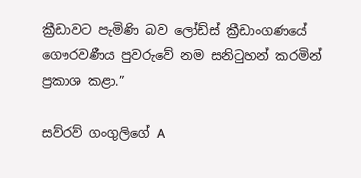ක්‍රීඩාවට පැමිණි බව ලෝඩ්ස් ක්‍රීඩාංගණයේ ගෞරවණීය පුවරුවේ නම සනිටුහන් කරමින් ප්‍රකාශ කළා.”

සව්රව් ගංගුලිගේ A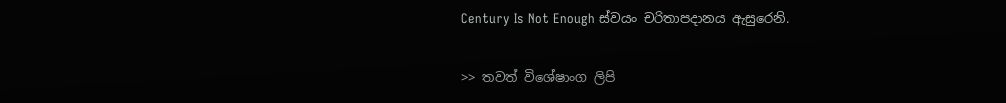Century Is Not Enough ස්වයං චරිතාපදානය ඇසුරෙනි.

>> තවත් විශේෂාංග ලිපි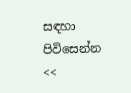සඳහා පිවිසෙන්න <<